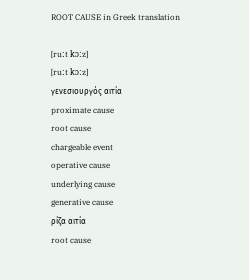ROOT CAUSE in Greek translation

[ruːt kɔːz]
[ruːt kɔːz]
γενεσιουργός αιτία
proximate cause
root cause
chargeable event
operative cause
underlying cause
generative cause
ρίζα αιτία
root cause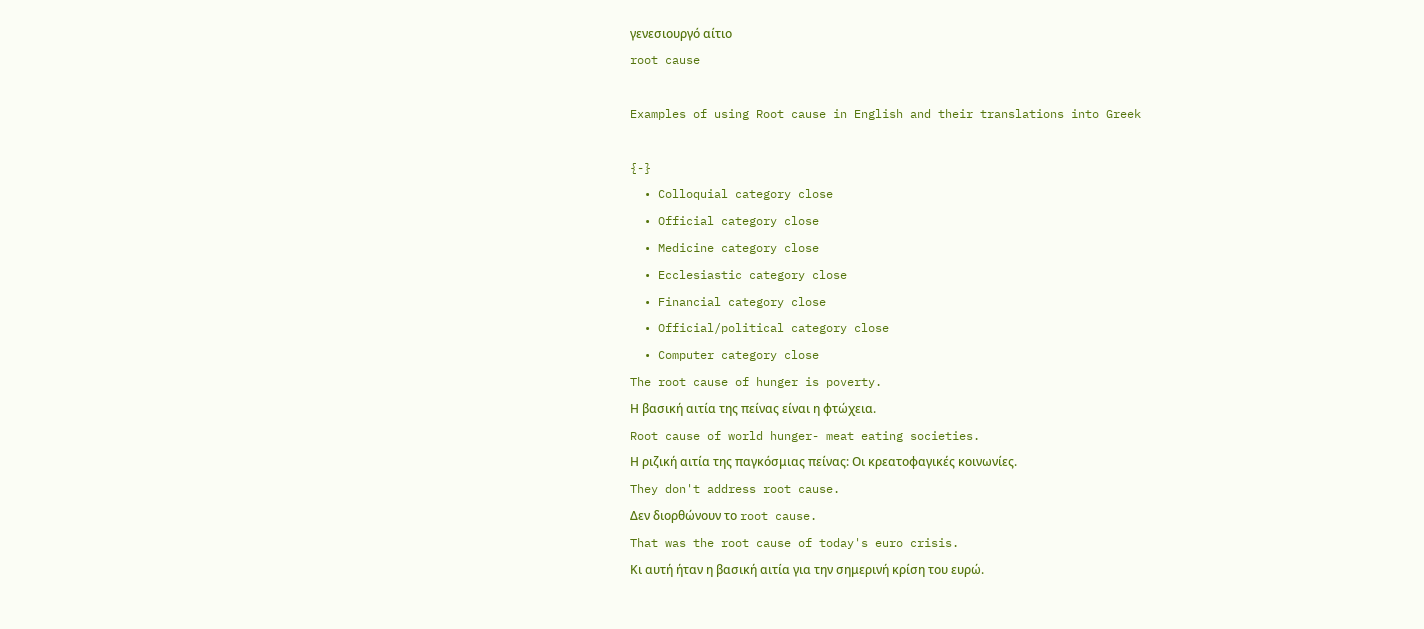γενεσιουργό αίτιο
root cause

Examples of using Root cause in English and their translations into Greek

{-}
  • Colloquial category close
  • Official category close
  • Medicine category close
  • Ecclesiastic category close
  • Financial category close
  • Official/political category close
  • Computer category close
The root cause of hunger is poverty.
Η βασική αιτία της πείνας είναι η φτώχεια.
Root cause of world hunger- meat eating societies.
Η ριζική αιτία της παγκόσμιας πείνας: Οι κρεατοφαγικές κοινωνίες.
They don't address root cause.
Δεν διορθώνουν το root cause.
That was the root cause of today's euro crisis.
Κι αυτή ήταν η βασική αιτία για την σημερινή κρίση του ευρώ.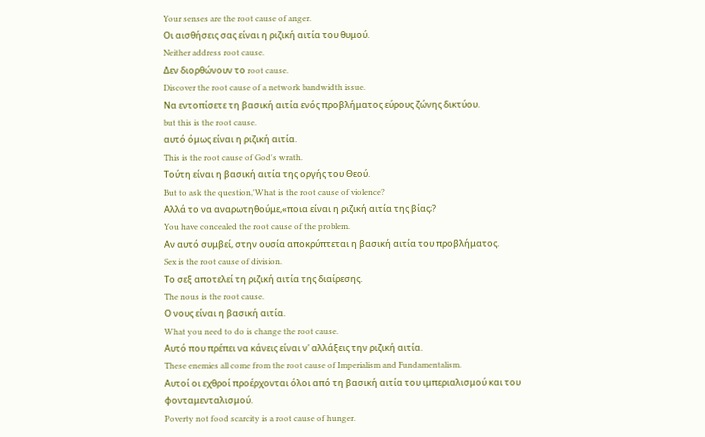Your senses are the root cause of anger.
Οι αισθήσεις σας είναι η ριζική αιτία του θυμού.
Neither address root cause.
Δεν διορθώνουν το root cause.
Discover the root cause of a network bandwidth issue.
Να εντοπίσετε τη βασική αιτία ενός προβλήματος εύρους ζώνης δικτύου.
but this is the root cause.
αυτό όμως είναι η ριζική αιτία.
This is the root cause of God's wrath.
Τούτη είναι η βασική αιτία της οργής του Θεού.
But to ask the question,'What is the root cause of violence?
Αλλά το να αναρωτηθούμε,«ποια είναι η ριζική αιτία της βίας;?
You have concealed the root cause of the problem.
Αν αυτό συμβεί, στην ουσία αποκρύπτεται η βασική αιτία του προβλήματος.
Sex is the root cause of division.
Το σεξ αποτελεί τη ριζική αιτία της διαίρεσης.
The nous is the root cause.
Ο νους είναι η βασική αιτία.
What you need to do is change the root cause.
Αυτό που πρέπει να κάνεις είναι ν' αλλάξεις την ριζική αιτία.
These enemies all come from the root cause of Imperialism and Fundamentalism.
Αυτοί οι εχθροί προέρχονται όλοι από τη βασική αιτία του ιμπεριαλισμού και του φονταμενταλισμού.
Poverty not food scarcity is a root cause of hunger.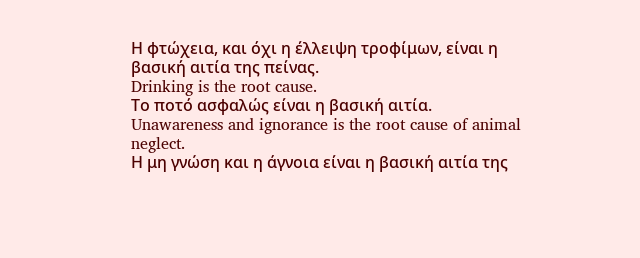Η φτώχεια, και όχι η έλλειψη τροφίμων, είναι η βασική αιτία της πείνας.
Drinking is the root cause.
Το ποτό ασφαλώς είναι η βασική αιτία.
Unawareness and ignorance is the root cause of animal neglect.
Η μη γνώση και η άγνοια είναι η βασική αιτία της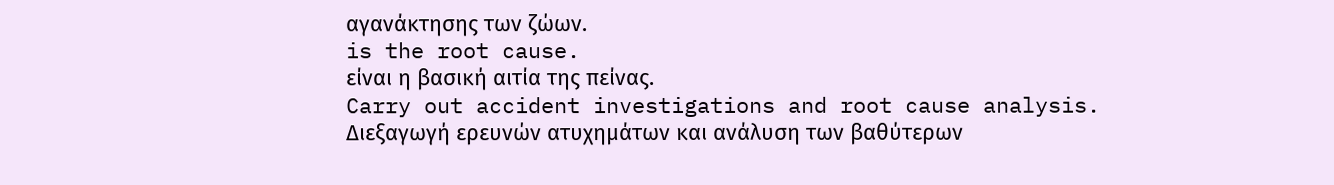αγανάκτησης των ζώων.
is the root cause.
είναι η βασική αιτία της πείνας.
Carry out accident investigations and root cause analysis.
Διεξαγωγή ερευνών ατυχημάτων και ανάλυση των βαθύτερων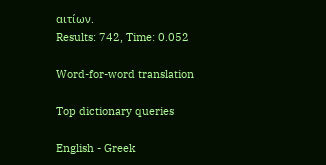αιτίων.
Results: 742, Time: 0.052

Word-for-word translation

Top dictionary queries

English - Greek